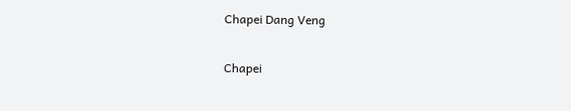Chapei Dang Veng

Chapei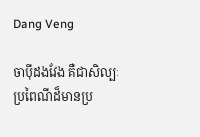Dang Veng

ចាប៉ីដងវែង គឺជាសិល្បៈប្រពៃណីដ៏មានប្រ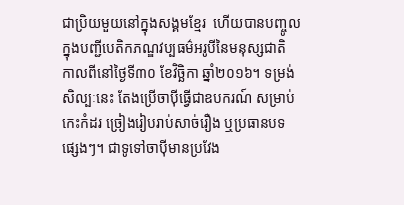ជាប្រិយមួយនៅក្នុងសង្គមខ្មែរ  ហើយបានបញ្ចូលក្នុងបញ្ជីបេតិកភណ្ឌវប្បធម៌អរូបីនៃមនុស្សជាតិ កាលពីនៅថ្ងៃទី៣០ ខែវិច្ឆិកា ឆ្នាំ២០១៦។ ទម្រង់សិល្បៈនេះ តែងប្រើចាប៉ីធ្វើជាឧបករណ៍ សម្រាប់កេះកំដរ ច្រៀងរៀបរាប់សាច់រឿង ឬប្រធានបទផ្សេងៗ។ ជាទូទៅចាប៉ីមានប្រវែង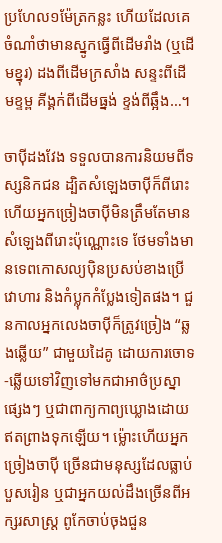ប្រហែល១ម៉ែត្រកន្លះ ហើយដែលគេចំណាំថាមានស្នូកធ្វើពីដើមរាំង (ឬដើមខ្នុរ) ដងពីដើមក្រសាំង សន្ទះពីដើមខ្ទម្ព គីង្គក់ពីដើមធ្នង់ ខ្ទង់ពីឆ្អឹង…។

ចាប៉ីដងវែង ទទួលបានការនិយមពីទស្សនិកជន ដ្បិតសំឡេងចាប៉ីក៏ពីរោះ ហើយអ្នកច្រៀងចាប៉ីមិនត្រឹមតែមានសំឡេងពីរោះប៉ុណ្ណោះទេ ថែមទាំងមានទេពកោសល្យប៉ិនប្រសប់ខាងប្រើវោហារ និងកំប្លុកកំប្លែងទៀតផង។ ជួនកាលអ្នកលេងចាប៉ីក៏ត្រូវច្រៀង “ឆ្លងឆ្លើយ” ជាមួយដៃគូ ដោយការចោទ-ឆ្លើយទៅវិញទៅមកជាអាថ៌ប្រស្នាផ្សេងៗ ឬជាពាក្យកាព្យឃ្លោងដោយឥតព្រាងទុកឡើយ។ ម្ល៉ោះហើយអ្នកច្រៀងចាប៉ី ច្រើនជាមនុស្សដែលធ្លាប់បួសរៀន ឬជាអ្នកយល់ដឹងច្រើនពីអក្សរសាស្រ្ត ពូកែចាប់ចុងជួន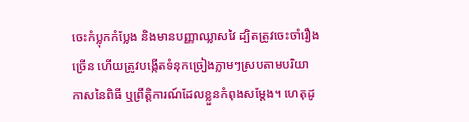ចេះកំប្លុកកំប្លែង និងមានបញ្ញាឈ្លាសវៃ ដ្បិតត្រូវចេះចាំរឿងច្រើន ហើយត្រូវបង្កើតទំនុកច្រៀងភ្លាមៗស្របតាមបរិយាកាសនៃពិធី ឬព្រឹត្តិការណ៍ដែលខ្លួនកំពុងសម្តែង។ ហេតុដូ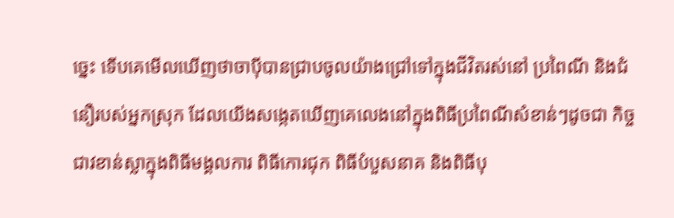ច្នេះ ទើបគេមើលឃើញថាចាប៉ីបានជ្រាបចូលយ៉ាងជ្រៅទៅក្នុងជីវិតរស់នៅ ប្រពៃណី និងជំនឿរបស់អ្នកស្រុក ដែលយើងសង្កេតឃើញគេលេងនៅក្នុងពិធីប្រពៃណីសំខាន់ៗដូចជា កិច្ចជាវខាន់ស្លាក្នុងពិធីមង្គលការ ពិធីកោរជុក ពិធីបំបួសនាគ និងពិធីបុ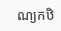ណ្យកឋិ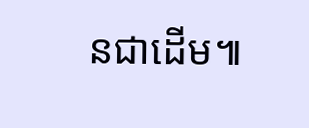នជាដើម៕